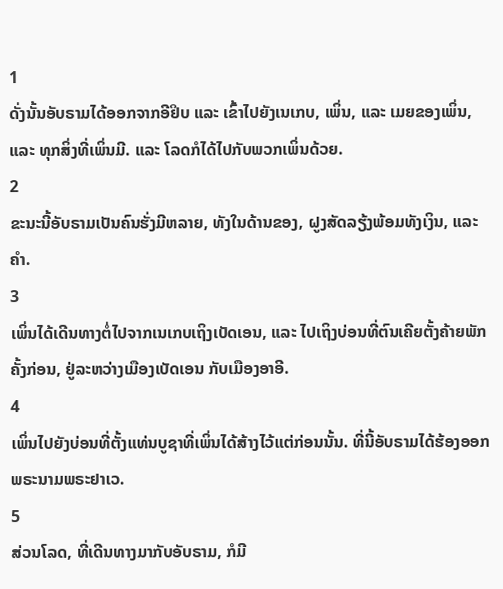1
ດັ່ງນັ້ນອັບຣາມໄດ້ອອກຈາກອີຢິບ ແລະ ເຂົ້າໄປຍັງເນເກບ, ເພິ່ນ, ແລະ ເມຍຂອງເພິ່ນ, ແລະ ທຸກສິ່ງທີ່ເພິ່ນມີ. ແລະ ໂລດກໍໄດ້ໄປກັບພວກເພິ່ນດ້ວຍ.
2
ຂະນະນີ້ອັບຣາມເປັນຄົນຮັ່ງມີຫລາຍ, ທັງໃນດ້ານຂອງ, ຝູງສັດລຽ້ງພ້ອມທັງເງິນ, ແລະ ຄຳ.
3
ເພິ່ນໄດ້ເດີນທາງຕໍ່ໄປຈາກເນເກບເຖິງເບັດເອນ, ແລະ ໄປເຖິງບ່ອນທີ່ຕົນເຄີຍຕັ້ງຄ້າຍພັກຄັ້ງກ່ອນ, ຢູ່ລະຫວ່າງເມືອງເບັດເອນ ກັບເມືອງອາອີ.
4
ເພິ່ນໄປຍັງບ່ອນທີ່ຕັ້ງແທ່ນບູຊາທີ່ເພິ່ນໄດ້ສ້າງໄວ້ແຕ່ກ່ອນນັ້ນ. ທີ່ນີ້ອັບຣາມໄດ້ຮ້ອງອອກພຣະນາມພຣະຢາເວ.
5
ສ່ວນໂລດ, ທີ່ເດີນທາງມາກັບອັບຣາມ, ກໍມີ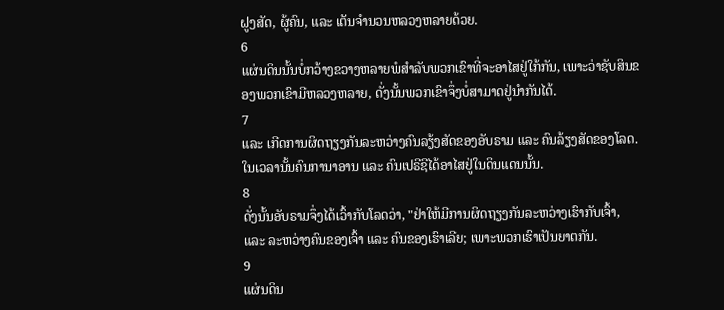ຝູງສັດ, ຜູ້ຄົນ, ແລະ ເຕັນຈຳນວນຫລວງຫລາຍດ້ວຍ.
6
ແຜ່ນດິນນັ້ນບໍ່ກວ້າງຂວາງຫລາຍພໍສຳລັບພວກເຂົາທີ່ຈະອາໄສຢູ່ໃກ້ກັນ, ເພາະວ່າຊັບສິນຂອງພວກເຂົາມີຫລວງຫລາຍ, ດັ່ງນັ້ນພວກເຂົາຈຶ່ງບໍ່ສາມາດຢູ່ນຳກັນໄດ້.
7
ແລະ ເກີດການຜິດຖຽງກັນລະຫວ່າງຄົນລຽ້ງສັດຂອງອັບຣາມ ແລະ ຄົນລ້ຽງສັດຂອງໂລດ. ໃນເວລານັ້ນຄົນການາອານ ແລະ ຄົນເປຣີຊີໄດ້ອາໄສຢູ່ໃນດິນແດນນັ້ນ.
8
ດັ່ງນັ້ນອັບຣາມຈຶ່ງໄດ້ເວົ້າກັບໂລດວ່າ, "ຢ່າໃຫ້ມີການຜິດຖຽງກັນລະຫວ່າງເຮົາກັບເຈົ້າ, ແລະ ລະຫວ່າງຄົນຂອງເຈົ້າ ແລະ ຄົນຂອງເຮົາເລີຍ; ເພາະພວກເຮົາເປັນຍາຕກັນ.
9
ແຜ່ນດິນ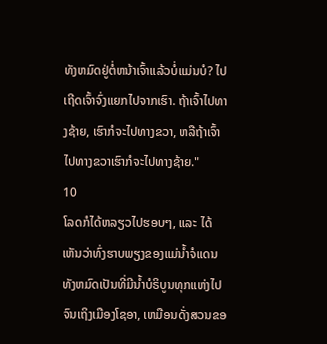ທັງຫມົດຢູ່ຕໍ່ຫນ້າເຈົ້າແລ້ວບໍ່ແມ່ນບໍ? ໄປເຖີດເຈົ້າຈົ່ງແຍກໄປຈາກເຮົາ. ຖ້າເຈົ້າໄປທາງຊ້າຍ, ເຮົາກໍຈະໄປທາງຂວາ, ຫລືຖ້າເຈົ້າໄປທາງຂວາເຮົາກໍຈະໄປທາງຊ້າຍ."
10
ໂລດກໍໄດ້ຫລຽວໄປຮອບໆ, ແລະ ໄດ້ເຫັນວ່າທົ່ງຮາບພຽງຂອງແມ່ນໍ້າຈໍແດນທັງຫມົດເປັນທີ່ມີນ້ຳບໍຣິບູນທຸກແຫ່ງໄປຈົນເຖິງເມືອງໂຊອາ, ເຫມືອນດັ່ງສວນຂອ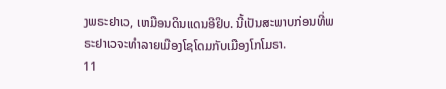ງພຣະຢາເວ, ເຫມືອນດິນແດນອີຢິບ. ນີ້ເປັນສະພາບກ່ອນທີ່ພຣະຢາເວຈະທຳລາຍເມືອງໂຊໂດມກັບເມືອງໂກໂມຣາ.
11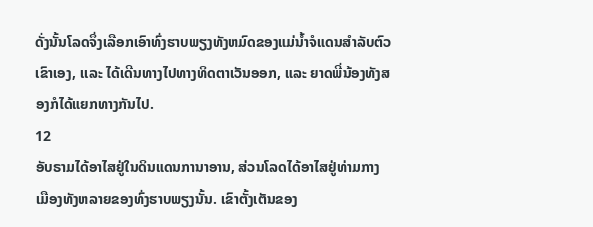ດັ່ງນັ້ນໂລດຈຶ່ງເລືອກເອົາທົ່ງຮາບພຽງທັງຫມົດຂອງແມ່ນໍ້າຈໍແດນສຳລັບຕົວເຂົາເອງ, ເເລະ ໄດ້ເດີນທາງໄປທາງທິດຕາເວັນອອກ, ແລະ ຍາດພີ່ນ້ອງທັງສອງກໍໄດ້ແຍກທາງກັນໄປ.
12
ອັບຣາມໄດ້ອາໄສຢູ່ໃນດິນແດນການາອານ, ສ່ວນໂລດໄດ້ອາໄສຢູ່ທ່າມກາງເມືອງທັງຫລາຍຂອງທົ່ງຮາບພຽງນັ້ນ. ເຂົາຕັ້ງເຕັນຂອງ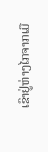ເຂົາຢູ່ຫ່າງໄກຈາກເມື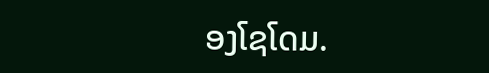ອງໂຊໂດມ.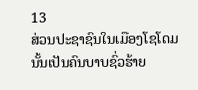13
ສ່ວນປະຊາຊົນໃນເມືອງໂຊໂດມນັ້ນເປັນຄົນບາບຊົ່ວຮ້າຍ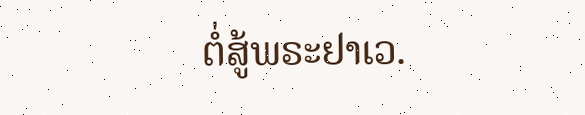ຕໍ່ສູ້ພຣະຢາເວ.